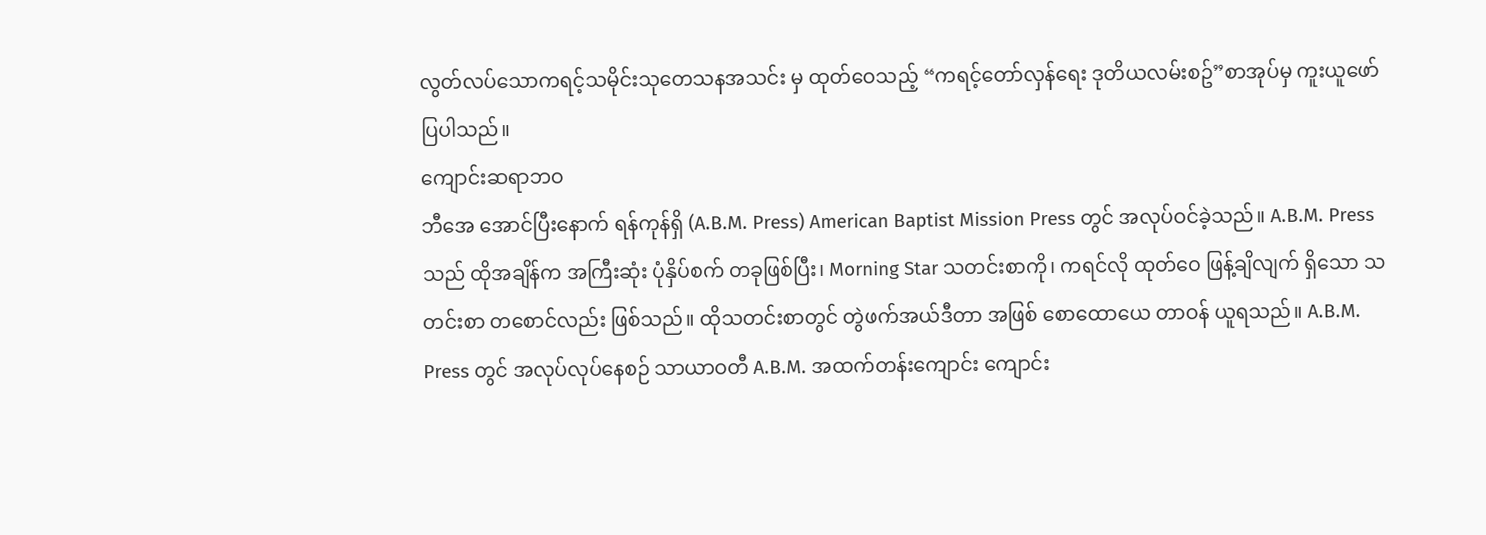လွတ်လပ်သောကရင့်သမိုင်းသုတေသနအသင်း မှ ထုတ်ဝေသည့် “ကရင့်တော်လှန်ရေး ဒုတိယလမ်းစဥ်”စာအုပ်မှ ကူးယူဖော်ပြပါသည်။
ကျောင်းဆရာဘဝ
ဘီအေ အောင်ပြီးနောက် ရန်ကုန်ရှိ (A.B.M. Press) American Baptist Mission Press တွင် အလုပ်ဝင်ခဲ့သည်။ A.B.M. Press သည် ထိုအချိန်က အကြီးဆုံး ပုံနှိပ်စက် တခုဖြစ်ပြီး၊ Morning Star သတင်းစာကို၊ ကရင်လို ထုတ်ဝေ ဖြန့်ချိလျက် ရှိသော သတင်းစာ တစောင်လည်း ဖြစ်သည်။ ထိုသတင်းစာတွင် တွဲဖက်အယ်ဒီတာ အဖြစ် စောထောယေ တာဝန် ယူရသည်။ A.B.M. Press တွင် အလုပ်လုပ်နေစဉ် သာယာဝတီ A.B.M. အထက်တန်းကျောင်း ကျောင်း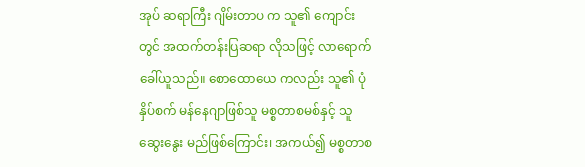အုပ် ဆရာကြီး ဂျိမ်းတာပ က သူ၏ ကျောင်းတွင် အထက်တန်းပြဆရာ လိုသဖြင့် လာရောက် ခေါ်ယူသည်။ စောထောယေ ကလည်း သူ၏ ပုံနှိပ်စက် မန်နေဂျာဖြစ်သူ မစ္စတာစမစ်နှင့် သူဆွေးနွေး မည်ဖြစ်ကြောင်း၊ အကယ်၍ မစ္စတာစ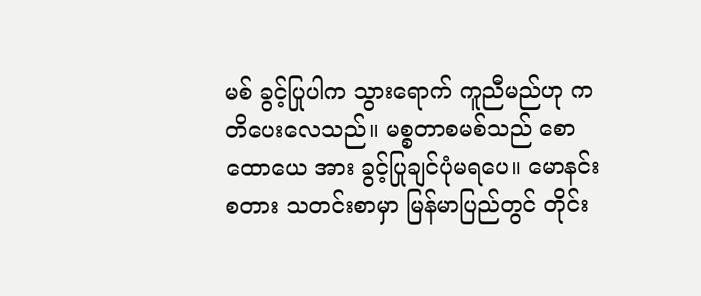မစ် ခွင့်ပြုပါက သွားရောက် ကူညီမည်ဟု ကတိပေးလေသည်။ မစ္စတာစမစ်သည် စောထောယေ အား ခွင့်ပြုချင်ပုံမရပေ။ မောနင်းစတား သတင်းစာမှာ မြန်မာပြည်တွင် တိုင်း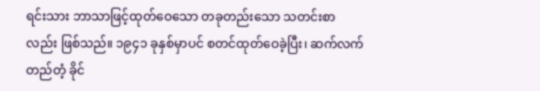ရင်းသား ဘာသာဖြင့်ထုတ်ဝေသော တခုတည်းသော သတင်းစာ လည်း ဖြစ်သည်။ ၁၉၄၁ ခုနှစ်မှာပင် စတင်ထုတ်ဝေခဲ့ပြီး၊ ဆက်လက် တည်တံ့ ခိုင်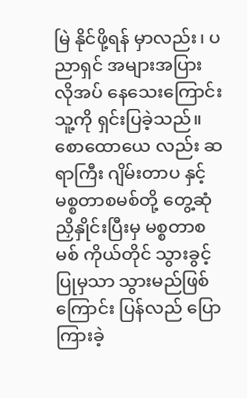မြဲ နိုင်ဖို့ရန် မှာလည်း၊ ပညာရှင် အများအပြား လိုအပ် နေသေးကြောင်း သူ့ကို ရှင်းပြခဲ့သည်။ စောထောယေ လည်း ဆရာကြီး ဂျိမ်းတာပ နှင့် မစ္စတာစမစ်တို့ တွေ့ဆုံညှိနှိုင်းပြီးမှ မစ္စတာစမစ် ကိုယ်တိုင် သွားခွင့်ပြုမှသာ သွားမည်ဖြစ်ကြောင်း ပြန်လည် ပြောကြားခဲ့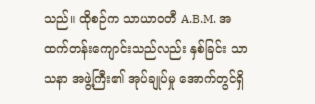သည်။ ထိုစဉ်က သာယာဝတီ A.B.M. အထက်တန်းကျောင်းသည်လည်း နှစ်ခြင်း သာသနာ အဖွဲ့ကြီး၏ အုပ်ချုပ်မှု အောက်တွင်ရှိ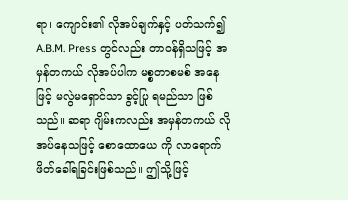ရာ၊ ကျောင်း၏ လိုအပ်ချက်နှင့် ပတ်သက်၍ A.B.M. Press တွင်လည်း တာဝန်ရှိသဖြင့် အမှန်တကယ် လိုအပ်ပါက မစ္စတာစမစ် အနေဖြင့် မလွဲမရှောင်သာ ခွင့်ပြု ရမည်သာ ဖြစ်သည်။ ဆရာ ဂျိမ်းကလည်း အမှန်တကယ် လိုအပ်နေသဖြင့် စောထောယေ ကို လာရောက် ဖိတ်ခေါ်ရခြင်းဖြစ်သည်။ ဤသို့ဖြင့်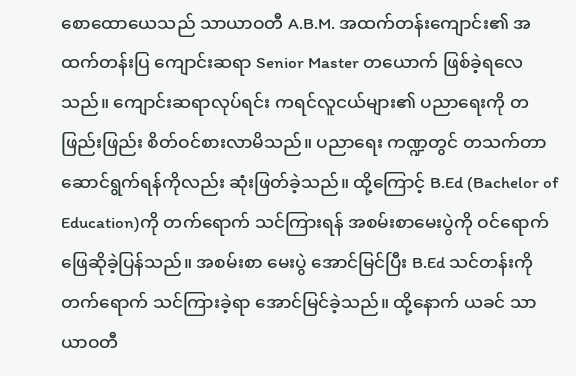စောထောယေသည် သာယာဝတီ A.B.M. အထက်တန်းကျောင်း၏ အထက်တန်းပြ ကျောင်းဆရာ Senior Master တယောက် ဖြစ်ခဲ့ရလေသည်။ ကျောင်းဆရာလုပ်ရင်း ကရင်လူငယ်များ၏ ပညာရေးကို တဖြည်းဖြည်း စိတ်ဝင်စားလာမိသည်။ ပညာရေး ကဏ္ဍတွင် တသက်တာ ဆောင်ရွက်ရန်ကိုလည်း ဆုံးဖြတ်ခဲ့သည်။ ထို့ကြောင့် B.Ed (Bachelor of Education)ကို တက်ရောက် သင်ကြားရန် အစမ်းစာမေးပွဲကို ဝင်ရောက် ဖြေဆိုခဲ့ပြန်သည်။ အစမ်းစာ မေးပွဲ အောင်မြင်ပြီး B.Ed သင်တန်းကို တက်ရောက် သင်ကြားခဲ့ရာ အောင်မြင်ခဲ့သည်။ ထို့နောက် ယခင် သာယာဝတီ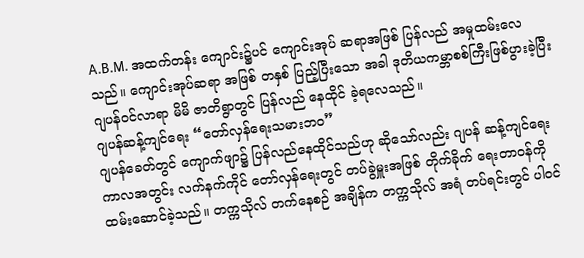A.B.M. အထက်တန်း ကျောင်း၌ပင် ကျောင်းအုပ် ဆရာအဖြစ် ပြန်လည် အမှုထမ်းလေသည်။ ကျောင်းအုပ်ဆရာ အဖြစ် တနှစ် ပြည့်ပြီးသော အခါ ဒုတိယကမ္ဘာစစ်ကြီးဖြစ်ပွားခဲ့ပြီး ဂျပန်ဝင်လာရာ မိမိ ဇာတိရွာတွင် ပြန်လည် နေထိုင် ခဲ့ရလေသည်။
ဂျပန်ဆန့်ကျင်ရေး “တော်လှန်ရေးသမားဘဝ”
ဂျပန်ခေတ်တွင် ကျောက်ဖျာ၌ ပြန်လည်နေထိုင်သည်ဟု ဆိုသော်လည်း ဂျပန် ဆန့်ကျင်ရေး ကာလအတွင်း လက်နက်ကိုင် တော်လှန်ရေးတွင် တပ်ခွဲမှူးအဖြစ် တိုက်ခိုက် ရေးတာဝန်ကို ထမ်းဆောင်ခဲ့သည်။ တက္ကသိုလ် တက်နေစဉ် အချိန်က တက္ကသိုလ် အရံ တပ်ရင်းတွင် ပါဝင်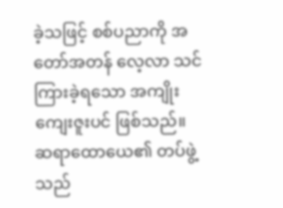ခဲ့သဖြင့် စစ်ပညာကို အတော်အတန် လေ့လာ သင်ကြားခဲ့ရသော အကျိုးကျေးဇူးပင် ဖြစ်သည်။
ဆရာထောယေ၏ တပ်ဖွဲ့သည်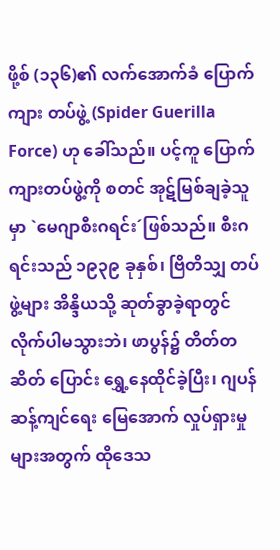ဖို့စ် (၁၃၆)၏ လက်အောက်ခံ ပြောက်ကျား တပ်ဖွဲ့ (Spider Guerilla Force) ဟု ခေါ်သည်။ ပင့်ကူ ပြောက်ကျားတပ်ဖွဲ့ကို စတင် အုဋ်မြစ်ချခဲ့သူမှာ `မေဂျာစီးဂရင်း´ဖြစ်သည်။ စီးဂရင်းသည် ၁၉၃၉ ခုနှစ်၊ ဗြိတိသျှ တပ်ဖွဲ့များ အိန္ဒိယသို့ ဆုတ်ခွာခဲ့ရာတွင် လိုက်ပါမသွားဘဲ၊ ဖာပွန်၌ တိတ်တဆိတ် ပြောင်း ရွှေ့နေထိုင်ခဲ့ပြီး၊ ဂျပန်ဆန့်ကျင်ရေး မြေအောက် လှုပ်ရှားမှုများအတွက် ထိုဒေသ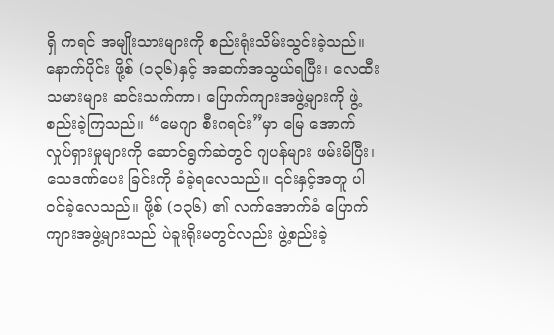ရှိ ကရင် အမျိုးသားများကို စည်းရုံးသိမ်းသွင်းခဲ့သည်။
နောက်ပိုင်း ဖို့စ် (၁၃၆)နှင့် အဆက်အသွယ်ရပြီး၊ လေထီးသမားများ ဆင်းသက်ကာ၊ ပြောက်ကျားအဖွဲ့များကို ဖွဲ့စည်းခဲ့ကြသည်။ “မေဂျာ စီးဂရင်း”မှာ မြေ အောက် လှုပ်ရှားမှုများကို ဆောင်ရွက်ဆဲတွင် ဂျပန်များ ဖမ်းမိပြီး၊ သေဒဏ်ပေး ခြင်းကို ခံခဲ့ရလေသည်။ ၎င်းနှင့်အတူ ပါဝင်ခဲ့လေသည်။ ဖို့စ် (၁၃၆) ၏ လက်အောက်ခံ ပြောက်ကျားအဖွဲ့များသည် ပဲခူးရိုးမတွင်လည်း ဖွဲ့စည်းခဲ့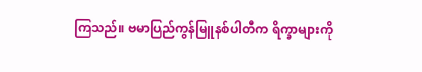ကြသည်။ ဗမာပြည်ကွန်မြူနစ်ပါတီက ရိက္ခာများကို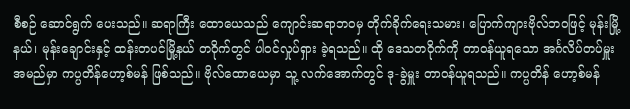စီစဉ် ဆောင်ရွက် ပေးသည်။ ဆရာကြီး ထောယေသည် ကျောင်းဆရာဘဝမှ တိုက်ခိုက်ရေးသမား၊ ပြောက်ကျားဗိုလ်ဘဝဖြင့် မုန်းမြို့နယ်၊ မုန်းချောင်းနှင့် ထန်းတပင်မြို့နယ် တဝိုက်တွင် ပါဝင်လှုပ်ရှား ခဲ့ရသည်။ ထို ဒေသတဝိုက်ကို တာဝန်ယူရသော အင်္ဂလိပ်တပ်မှူး အမည်မှာ ကပ္ပတိန်ဟော့စ်မန် ဖြစ်သည်။ ဗိုလ်ထောယေမှာ သူ့ လက်အောက်တွင် ဒု-ခွဲမှူး တာဝန်ယူရသည်။ ကပ္ပတိန် ဟော့စ်မန်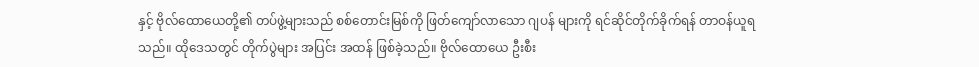နှင့် ဗိုလ်ထောယေတို့၏ တပ်ဖွဲ့များသည် စစ်တောင်းမြစ်ကို ဖြတ်ကျော်လာသော ဂျပန် များကို ရင်ဆိုင်တိုက်ခိုက်ရန် တာဝန်ယူရသည်။ ထိုဒေသတွင် တိုက်ပွဲများ အပြင်း အထန် ဖြစ်ခဲ့သည်။ ဗိုလ်ထောယေ ဦးစီး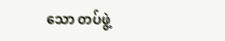သော တပ်ဖွဲ့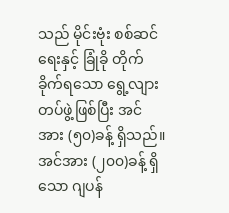သည် မိုင်းဗုံး စစ်ဆင်ရေးနှင့် ခြုံခို တိုက်ခိုက်ရသော ရွေ့လျားတပ်ဖွဲ့ဖြစ်ပြီး အင်အား (၅၀)ခန့် ရှိသည်။ အင်အား (၂၀၀)ခန့် ရှိသော ဂျပန်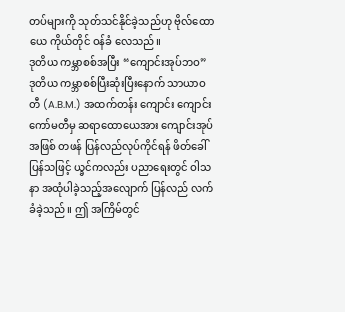တပ်များကို သုတ်သင်နိုင်ခဲ့သည်ဟု ဗိုလ်ထောယေ ကိုယ်တိုင် ဝန်ခံ လေသည်။
ဒုတိယ ကမ္ဘာစစ်အပြီး “ကျောင်းအုပ်ဘဝ”
ဒုတိယ ကမ္ဘာစစ်ပြီးဆုံးပြီးနောက် သာယာဝတီ (A.B.M.) အထက်တန်း ကျောင်း ကျောင်းကော်မတီမှ ဆရာထောယေအား ကျောင်းအုပ်အဖြစ် တဖန် ပြန်လည်လုပ်ကိုင်ရန် ဖိတ်ခေါ်ပြန်သဖြင့် ယ္ခင်ကလည်း ပညာရေးတွင် ဝါသနာ အထုံပါခဲ့သည့်အလျောက် ပြန်လည် လက်ခံခဲ့သည်။ ဤ အကြိမ်တွင်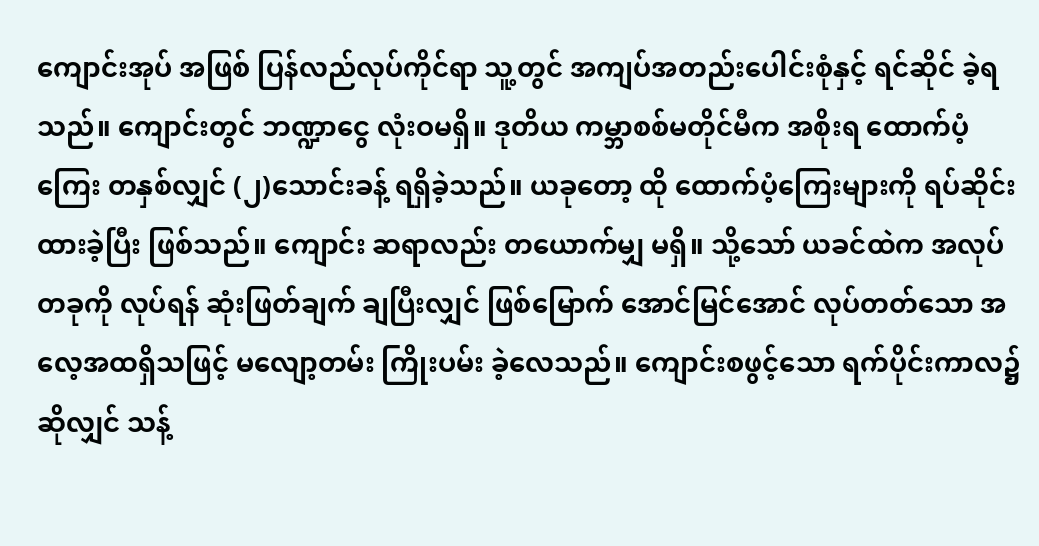ကျောင်းအုပ် အဖြစ် ပြန်လည်လုပ်ကိုင်ရာ သူ့တွင် အကျပ်အတည်းပေါင်းစုံနှင့် ရင်ဆိုင် ခဲ့ရသည်။ ကျောင်းတွင် ဘဏ္ဍာငွေ လုံးဝမရှိ။ ဒုတိယ ကမ္ဘာစစ်မတိုင်မီက အစိုးရ ထောက်ပံ့ကြေး တနှစ်လျှင် (၂)သောင်းခန့် ရရှိခဲ့သည်။ ယခုတော့ ထို ထောက်ပံ့ကြေးများကို ရပ်ဆိုင်းထားခဲ့ပြီး ဖြစ်သည်။ ကျောင်း ဆရာလည်း တယောက်မျှ မရှိ။ သို့သော် ယခင်ထဲက အလုပ်တခုကို လုပ်ရန် ဆုံးဖြတ်ချက် ချပြီးလျှင် ဖြစ်မြောက် အောင်မြင်အောင် လုပ်တတ်သော အလေ့အထရှိသဖြင့် မလျော့တမ်း ကြိုးပမ်း ခဲ့လေသည်။ ကျောင်းစဖွင့်သော ရက်ပိုင်းကာလ၌ဆိုလျှင် သန့်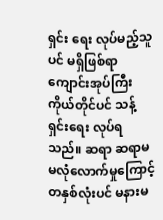ရှင်း ရေး လုပ်မည့်သူပင် မရှိဖြစ်ရာ ကျောင်းအုပ်ကြီး ကိုယ်တိုင်ပင် သန့်ရှင်းရေး လုပ်ရသည်။ ဆရာ ဆရာမ မလုံလောက်မှုကြောင့် တနှစ်လုံးပင် မနားမ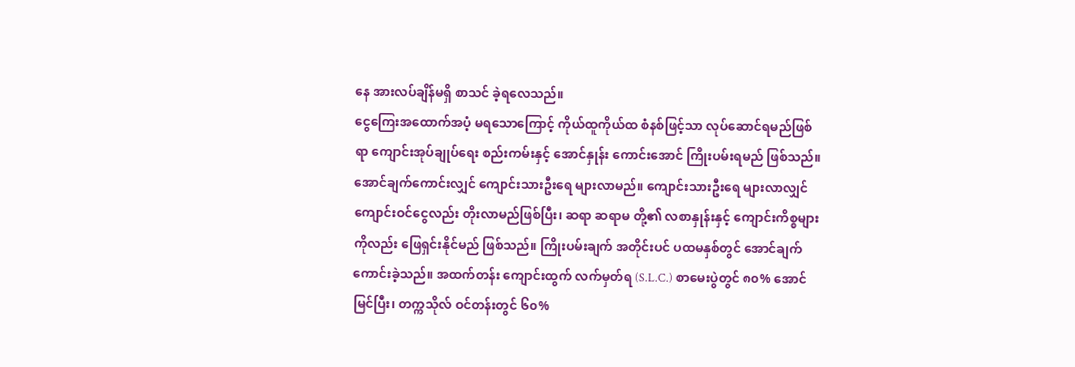နေ အားလပ်ချိန်မရှိ စာသင် ခဲ့ရလေသည်။
ငွေကြေးအထောက်အပံ့ မရသောကြောင့် ကိုယ်ထူကိုယ်ထ စံနစ်ဖြင့်သာ လုပ်ဆောင်ရမည်ဖြစ်ရာ ကျောင်းအုပ်ချုပ်ရေး စည်းကမ်းနှင့် အောင်နှုန်း ကောင်းအောင် ကြိုးပမ်းရမည် ဖြစ်သည်။ အောင်ချက်ကောင်းလျှင် ကျောင်းသားဦးရေ များလာမည်။ ကျောင်းသားဦးရေ များလာလျှင် ကျောင်းဝင်ငွေလည်း တိုးလာမည်ဖြစ်ပြီး၊ ဆရာ ဆရာမ တို့၏ လစာနှုန်းနှင့် ကျောင်းကိစ္စများကိုလည်း ဖြေရှင်းနိုင်မည် ဖြစ်သည်။ ကြိုးပမ်းချက် အတိုင်းပင် ပထမနှစ်တွင် အောင်ချက် ကောင်းခဲ့သည်။ အထက်တန်း ကျောင်းထွက် လက်မှတ်ရ (S.L.C.) စာမေးပွဲတွင် ၈၀% အောင်မြင်ပြီး၊ တက္ကသိုလ် ဝင်တန်းတွင် ၆၀%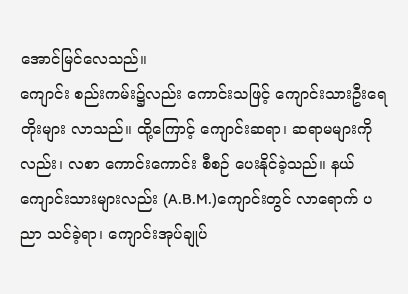အောင်မြင်လေသည်။
ကျောင်း စည်းကမ်း၌လည်း ကောင်းသဖြင့် ကျောင်းသားဦးရေ တိုးများ လာသည်။ ထို့ကြောင့် ကျောင်းဆရာ၊ ဆရာမများကိုလည်း၊ လစာ ကောင်းကောင်း စီစဉ် ပေးနိုင်ခဲ့သည်။ နယ်ကျောင်းသားများလည်း (A.B.M.)ကျောင်းတွင် လာရောက် ပညာ သင်ခဲ့ရာ၊ ကျောင်းအုပ်ချုပ်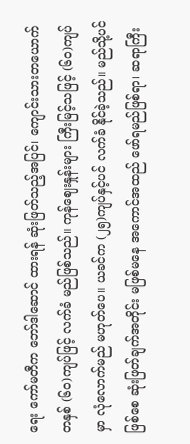ရေး ကော်မတီက ဘော်ဒါဆောင် ထားရန် ဆုံးဖြတ်သည့်အပြင်၊ ကျောင်းသားတယောက် တနှစ် (၆၀)ကျပ်ဖြင့် လက်ခံ မည်ဖြစ်သည်။ ကုန်ဈေးနှုန်းများ ကြီးမြင့်သဖြင့် (၆၀)ကျပ်မှာ လုံလောက်မည် မဟုတ်ပေ။ ယခင်က (၂၅)ကျပ်နှင့်ပင် လက်ခံ နိုင်ခဲ့သည်။ မည်သို့ပင်ဖြစ်စေ ဆုံးဖြတ်ချက်အတိုင်း မဖြစ်မနေ အကောင်အထည် ဖော်ရမည်ဖြစ်ရာ၊ ဆရာကြီး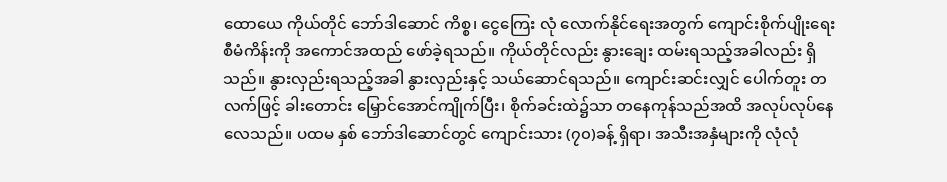ထောယေ ကိုယ်တိုင် ဘော်ဒါဆောင် ကိစ္စ၊ ငွေကြေး လုံ လောက်နိုင်ရေးအတွက် ကျောင်းစိုက်ပျိုးရေး စီမံကိန်းကို အကောင်အထည် ဖော်ခဲ့ရသည်။ ကိုယ်တိုင်လည်း နွားချေး ထမ်းရသည့်အခါလည်း ရှိသည်။ နွားလှည်းရသည့်အခါ နွားလှည်းနှင့် သယ်ဆောင်ရသည်။ ကျောင်းဆင်းလျှင် ပေါက်တူး တလက်ဖြင့် ခါးတောင်း မြှောင်အောင်ကျိုက်ပြီး၊ စိုက်ခင်းထဲ၌သာ တနေကုန်သည်အထိ အလုပ်လုပ်နေ လေသည်။ ပထမ နှစ် ဘော်ဒါဆောင်တွင် ကျောင်းသား (၇၀)ခန့် ရှိရာ၊ အသီးအနှံများကို လုံလုံ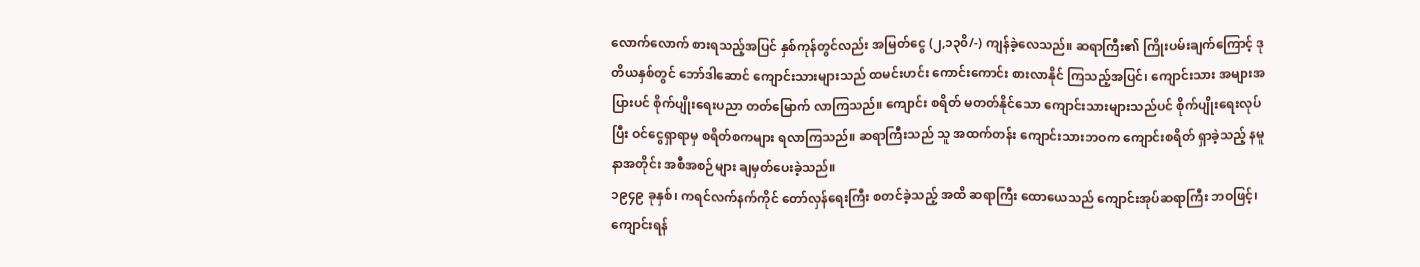လောက်လောက် စားရသည့်အပြင် နှစ်ကုန်တွင်လည်း အမြတ်ငွေ (၂,၁၃၀ိ/-) ကျန်ခဲ့လေသည်။ ဆရာကြီး၏ ကြိုးပမ်းချက်ကြောင့် ဒုတိယနှစ်တွင် ဘော်ဒါဆောင် ကျောင်းသားများသည် ထမင်းဟင်း ကောင်းကောင်း စားလာနိုင် ကြသည့်အပြင်၊ ကျောင်းသား အများအပြားပင် စိုက်ပျိုးရေးပညာ တတ်မြောက် လာကြသည်။ ကျောင်း စရိတ် မတတ်နိုင်သော ကျောင်းသားများသည်ပင် စိုက်ပျိုးရေးလုပ်ပြီး ဝင်ငွေရှာရာမှ စရိတ်စကများ ရလာကြသည်။ ဆရာကြီးသည် သူ အထက်တန်း ကျောင်းသားဘဝက ကျောင်းစရိတ် ရှာခဲ့သည့် နမူနာအတိုင်း အစီအစဉ်များ ချမှတ်ပေးခဲ့သည်။
၁၉၄၉ ခုနှစ်၊ ကရင်လက်နက်ကိုင် တော်လှန်ရေးကြီး စတင်ခဲ့သည့် အထိ ဆရာကြီး ထောယေသည် ကျောင်းအုပ်ဆရာကြီး ဘဝဖြင့်၊ ကျောင်းရန်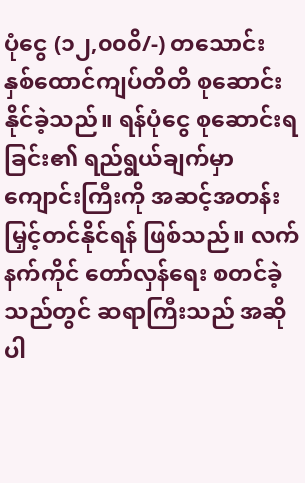ပုံငွေ (၁၂,၀၀၀ိ/-) တသောင်း နှစ်ထောင်ကျပ်တိတိ စုဆောင်းနိုင်ခဲ့သည်။ ရန်ပုံငွေ စုဆောင်းရခြင်း၏ ရည်ရွယ်ချက်မှာ ကျောင်းကြီးကို အဆင့်အတန်း မြှင့်တင်နိုင်ရန် ဖြစ်သည်။ လက်နက်ကိုင် တော်လှန်ရေး စတင်ခဲ့သည်တွင် ဆရာကြီးသည် အဆိုပါ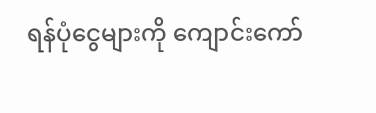ရန်ပုံငွေများကို ကျောင်းကော်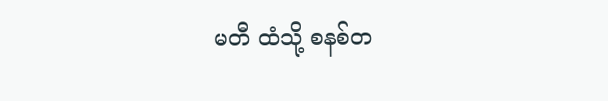မတီ ထံသို့ စနစ်တ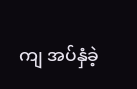ကျ အပ်နှံခဲ့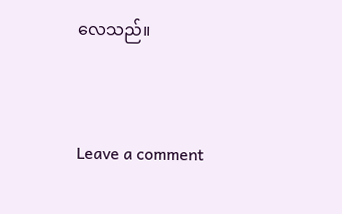လေသည်။



Leave a comment